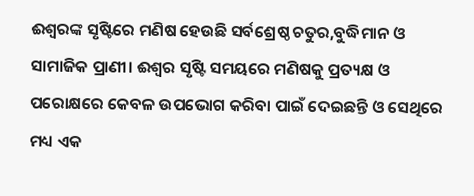ଈଶ୍ୱରଙ୍କ ସୃଷ୍ଟିରେ ମଣିଷ ହେଉଛି ସର୍ବଶ୍ରେଷ୍ଠ ଚତୁର,ବୁଦ୍ଧିମାନ ଓ ସାମାଜିକ ପ୍ରାଣୀ। ଈଶ୍ୱର ସୃଷ୍ଟି ସମୟରେ ମଣିଷକୁ ପ୍ରତ୍ୟକ୍ଷ ଓ ପରୋକ୍ଷରେ କେବଳ ଉପଭୋଗ କରିବା ପାଇଁ ଦେଇଛନ୍ତି ଓ ସେଥିରେ ମଧ୍ୟ ଏକ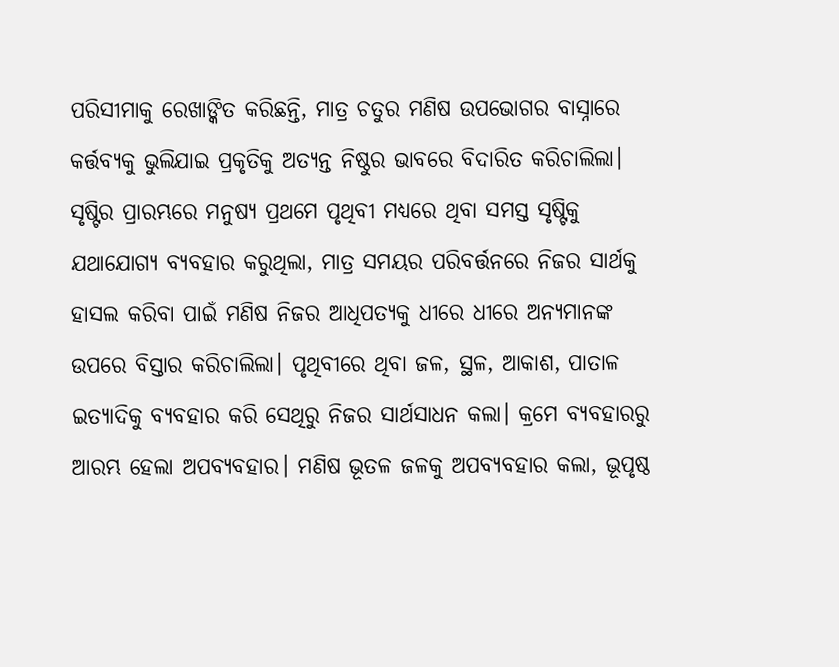ପରିସୀମାକୁ ରେଖାଙ୍କିତ କରିଛନ୍ତି, ମାତ୍ର ଚତୁର ମଣିଷ ଉପଭୋଗର ବାସ୍ନାରେ କର୍ତ୍ତବ୍ୟକୁ ଭୁଲିଯାଇ ପ୍ରକୃତିକୁ ଅତ୍ୟନ୍ତ ନିଷ୍ଠୁର ଭାବରେ ବିଦାରିତ କରିଚାଲିଲା। ସୃଷ୍ଟିର ପ୍ରାରମ୍ଭରେ ମନୁଷ୍ୟ ପ୍ରଥମେ ପୃଥିବୀ ମଧ୍ୟରେ ଥିବା ସମସ୍ତ ସୃଷ୍ଟିକୁ ଯଥାଯୋଗ୍ୟ ବ୍ୟବହାର କରୁଥିଲା, ମାତ୍ର ସମୟର ପରିବର୍ତ୍ତନରେ ନିଜର ସାର୍ଥକୁ ହାସଲ କରିବା ପାଇଁ ମଣିଷ ନିଜର ଆଧିପତ୍ୟକୁ ଧୀରେ ଧୀରେ ଅନ୍ୟମାନଙ୍କ ଉପରେ ବିସ୍ତାର କରିଚାଲିଲା। ପୃଥିବୀରେ ଥିବା ଜଳ, ସ୍ଥଳ, ଆକାଶ, ପାତାଳ ଇତ୍ୟାଦିକୁ ବ୍ୟବହାର କରି ସେଥିରୁ ନିଜର ସାର୍ଥସାଧନ କଲା। କ୍ରମେ ବ୍ୟବହାରରୁ ଆରମ୍ଭ ହେଲା ଅପବ୍ୟବହାର। ମଣିଷ ଭୂତଳ ଜଳକୁ ଅପବ୍ୟବହାର କଲା, ଭୂପୃଷ୍ଠ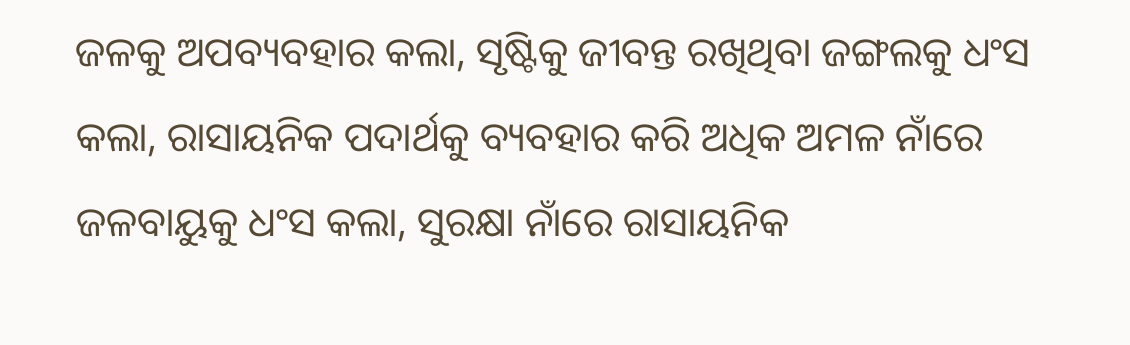ଜଳକୁ ଅପବ୍ୟବହାର କଲା, ସୃଷ୍ଟିକୁ ଜୀବନ୍ତ ରଖିଥିବା ଜଙ୍ଗଲକୁ ଧଂସ କଲା, ରାସାୟନିକ ପଦାର୍ଥକୁ ବ୍ୟବହାର କରି ଅଧିକ ଅମଳ ନାଁରେ ଜଳବାୟୁକୁ ଧଂସ କଲା, ସୁରକ୍ଷା ନାଁରେ ରାସାୟନିକ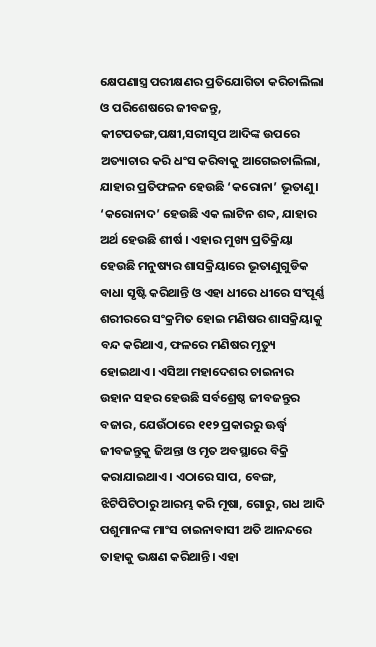କ୍ଷେପଣାସ୍ତ୍ର ପରୀକ୍ଷଣର ପ୍ରତିଯୋଗିତା କରିଚାଲିଲା ଓ ପରିଶେଷରେ ଜୀବଜନ୍ତୁ, କୀଟପତଙ୍ଗ,ପକ୍ଷୀ,ସରୀସୃପ ଆଦିଙ୍କ ଉପରେ ଅତ୍ୟାଚାର କରି ଧଂସ କରିବାକୁ ଆଗେଇଚାଲିଲା, ଯାହାର ପ୍ରତିଫଳନ ହେଉଛି ‘କରୋନା’ ଭୂତାଣୁ।
‘କରୋନାଦ’ ହେଉଛି ଏକ ଲାଟିନ ଶବ୍ଦ, ଯାହାର ଅର୍ଥ ହେଉଛି ଶୀର୍ଷ । ଏହାର ମୁଖ୍ୟ ପ୍ରତିକ୍ରିୟା ହେଉଛି ମନୁଷ୍ୟର ଶାସକ୍ରିୟାରେ ଭୂତାଣୁଗୁଡିକ ବାଧା ସୃଷ୍ଟି କରିଥାନ୍ତି ଓ ଏହା ଧୀରେ ଧୀରେ ସଂପୂର୍ଣ୍ଣ ଶରୀରରେ ସଂକ୍ରମିତ ହୋଇ ମଣିଷର ଶାସକ୍ରିୟାକୁ ବନ୍ଦ କରିଥାଏ, ଫଳରେ ମଣିଷର ମୃତ୍ୟୁ ହୋଇଥାଏ। ଏସିଆ ମହାଦେଶର ଚାଇନାର ଉହାନ ସହର ହେଉଛି ସର୍ବଶ୍ରେଷ୍ଠ ଜୀବଜନ୍ତୁର ବଜାର, ଯେଉଁଠାରେ ୧୧୨ ପ୍ରକାରରୁ ଊର୍ଦ୍ଧ୍ୱ ଜୀବଜନ୍ତୁକୁ ଜିଅନ୍ତା ଓ ମୃତ ଅବସ୍ଥାରେ ବିକ୍ରି କରାଯାଇଥାଏ। ଏଠାରେ ସାପ, ବେଙ୍ଗ, ଝିଟିପିଟିଠାରୁ ଆରମ୍ଭ କରି ମୂଷା, ଗୋରୁ, ଗଧ ଆଦି ପଶୁମାନଙ୍କ ମାଂସ ଚାଇନାବାସୀ ଅତି ଆନନ୍ଦରେ ତାହାକୁ ଭକ୍ଷଣ କରିଥାନ୍ତି। ଏହା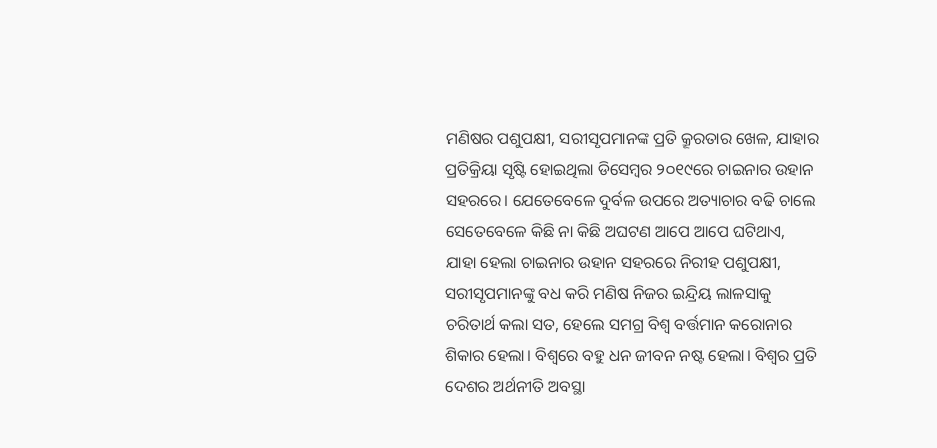ମଣିଷର ପଶୁପକ୍ଷୀ, ସରୀସୃପମାନଙ୍କ ପ୍ରତି କ୍ରୂରତାର ଖେଳ, ଯାହାର ପ୍ରତିକ୍ରିୟା ସୃଷ୍ଟି ହୋଇଥିଲା ଡିସେମ୍ବର ୨୦୧୯ରେ ଚାଇନାର ଉହାନ ସହରରେ। ଯେତେବେଳେ ଦୁର୍ବଳ ଉପରେ ଅତ୍ୟାଚାର ବଢି ଚାଲେ ସେତେବେଳେ କିଛି ନା କିଛି ଅଘଟଣ ଆପେ ଆପେ ଘଟିଥାଏ, ଯାହା ହେଲା ଚାଇନାର ଉହାନ ସହରରେ ନିରୀହ ପଶୁପକ୍ଷୀ, ସରୀସୃପମାନଙ୍କୁ ବଧ କରି ମଣିଷ ନିଜର ଇନ୍ଦ୍ରିୟ ଲାଳସାକୁ ଚରିତାର୍ଥ କଲା ସତ, ହେଲେ ସମଗ୍ର ବିଶ୍ୱ ବର୍ତ୍ତମାନ କରୋନାର ଶିକାର ହେଲା। ବିଶ୍ୱରେ ବହୁ ଧନ ଜୀବନ ନଷ୍ଟ ହେଲା। ବିଶ୍ୱର ପ୍ରତି ଦେଶର ଅର୍ଥନୀତି ଅବସ୍ଥା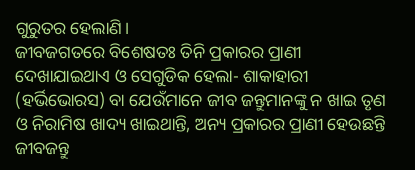ଗୁରୁତର ହେଲାଣି।
ଜୀବଜଗତରେ ବିଶେଷତଃ ତିନି ପ୍ରକାରର ପ୍ରାଣୀ ଦେଖାଯାଇଥାଏ ଓ ସେଗୁଡିକ ହେଲା- ଶାକାହାରୀ (ହର୍ଭିଭୋରସ) ବା ଯେଉଁମାନେ ଜୀବ ଜନ୍ତୁମାନଙ୍କୁ ନ ଖାଇ ତୃଣ ଓ ନିରାମିଷ ଖାଦ୍ୟ ଖାଇଥାନ୍ତି, ଅନ୍ୟ ପ୍ରକାରର ପ୍ରାଣୀ ହେଉଛନ୍ତି ଜୀବଜନ୍ତୁ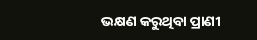ଭକ୍ଷଣ କରୁଥିବା ପ୍ରାଣୀ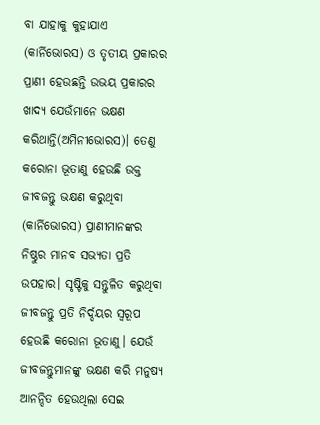ବା ଯାହାକୁ କୁହାଯାଏ (କାର୍ନିଭୋରସ) ଓ ତୃତୀୟ ପ୍ରକାରର ପ୍ରାଣୀ ହେଉଛନ୍ତି ଉଭୟ ପ୍ରକାରର ଖାଦ୍ୟ ଯେଉଁମାନେ ଭକ୍ଷଣ କରିଥାନ୍ତି(ଅମିନୀଭୋରସ)। ତେଣୁ କରୋନା ଭୂତାଣୁ ହେଉଛି ଉକ୍ତ ଜୀବଜନ୍ତୁ ଭକ୍ଷଣ କରୁଥିବା (କାର୍ନିଭୋରସ) ପ୍ରାଣୀମାନଙ୍କର ନିଷ୍ଠୁର ମାନବ ସଭ୍ୟତା ପ୍ରତି ଉପହାର। ସୃଷ୍ଟିକୁ ସନ୍ତୁଳିତ କରୁଥିବା ଜୀବଜନ୍ତୁ ପ୍ରତି ନିର୍ଦ୍ଦୟର ସ୍ବରୂପ ହେଉଛି କରୋନା ଭୂତାଣୁ। ଯେଉଁ ଜୀବଜନ୍ତୁମାନଙ୍କୁ ଭକ୍ଷଣ କରି ମନୁଷ୍ୟ ଆନନ୍ଦିତ ହେଉଥିଲା ସେଇ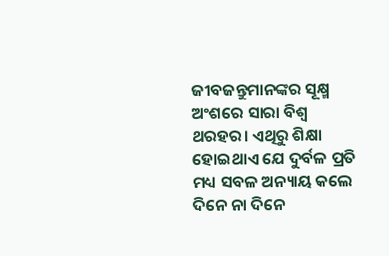ଜୀବଜନ୍ତୁମାନଙ୍କର ସୂକ୍ଷ୍ମ ଅଂଶରେ ସାରା ବିଶ୍ୱ ଥରହର। ଏଥିରୁ ଶିକ୍ଷା ହୋଇଥାଏ ଯେ ଦୁର୍ବଳ ପ୍ରତି ମଧ୍ୟ ସବଳ ଅନ୍ୟାୟ କଲେ ଦିନେ ନା ଦିନେ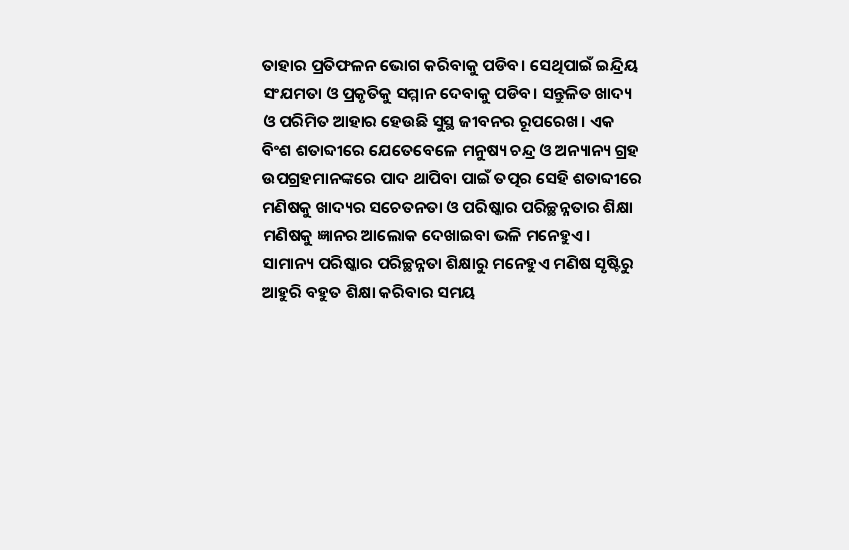ତାହାର ପ୍ରତିଫଳନ ଭୋଗ କରିବାକୁ ପଡିବ। ସେଥିପାଇଁ ଇନ୍ଦ୍ରିୟ ସଂଯମତା ଓ ପ୍ରକୃତିକୁ ସମ୍ମାନ ଦେବାକୁ ପଡିବ। ସନ୍ତୁଳିତ ଖାଦ୍ୟ ଓ ପରିମିତ ଆହାର ହେଉଛି ସୁସ୍ଥ ଜୀବନର ରୂପରେଖ। ଏକ ବିଂଶ ଶତାବ୍ଦୀରେ ଯେତେବେଳେ ମନୁଷ୍ୟ ଚନ୍ଦ୍ର ଓ ଅନ୍ୟାନ୍ୟ ଗ୍ରହ ଉପଗ୍ରହମାନଙ୍କରେ ପାଦ ଥାପିବା ପାଇଁ ତତ୍ପର ସେହି ଶତାବ୍ଦୀରେ ମଣିଷକୁ ଖାଦ୍ୟର ସଚେତନତା ଓ ପରିଷ୍କାର ପରିଚ୍ଛନ୍ନତାର ଶିକ୍ଷା ମଣିଷକୁ ଜ୍ଞାନର ଆଲୋକ ଦେଖାଇବା ଭଳି ମନେହୁଏ। ସାମାନ୍ୟ ପରିଷ୍କାର ପରିଚ୍ଛନ୍ନତା ଶିକ୍ଷାରୁ ମନେହୁଏ ମଣିଷ ସୃଷ୍ଟିରୁ ଆହୁରି ବହୁତ ଶିକ୍ଷା କରିବାର ସମୟ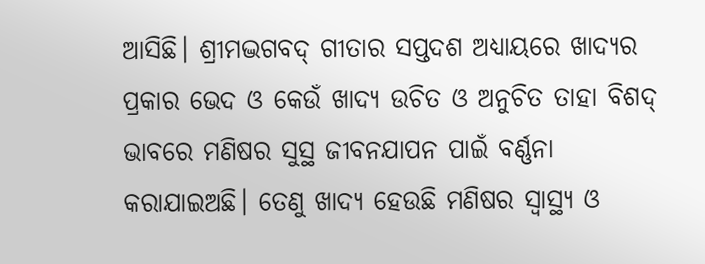ଆସିଛି। ଶ୍ରୀମଦ୍ଭଗବଦ୍ ଗୀତାର ସପ୍ତଦଶ ଅଧ୍ୟାୟରେ ଖାଦ୍ୟର ପ୍ରକାର ଭେଦ ଓ କେଉଁ ଖାଦ୍ୟ ଉଚିତ ଓ ଅନୁଚିତ ତାହା ବିଶଦ୍ ଭାବରେ ମଣିଷର ସୁସ୍ଥ ଜୀବନଯାପନ ପାଇଁ ବର୍ଣ୍ଣନା କରାଯାଇଅଛି। ତେଣୁ ଖାଦ୍ୟ ହେଉଛି ମଣିଷର ସ୍ବାସ୍ଥ୍ୟ ଓ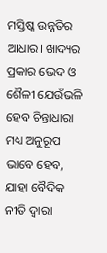ମସ୍ତିଷ୍କ ଉନ୍ନତିର ଆଧାର। ଖାଦ୍ୟର ପ୍ରକାର ଭେଦ ଓ ଶୈଳୀ ଯେଉଁଭଳି ହେବ ଚିନ୍ତାଧାରା ମଧ୍ୟ ଅନୁରୂପ ଭାବେ ହେବ, ଯାହା ବୈଦିକ ନୀତି ଦ୍ୱାରା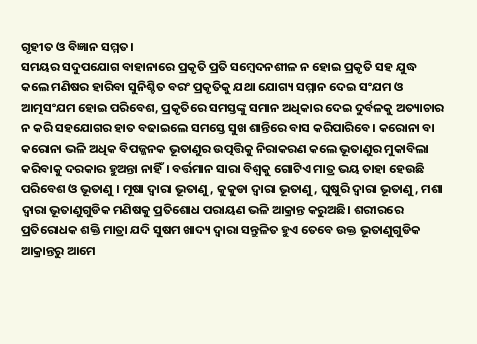ଗୃହୀତ ଓ ବିଜ୍ଞାନ ସମ୍ମତ।
ସମୟର ସଦୁପଯୋଗ ବାହାନାରେ ପ୍ରକୃତି ପ୍ରତି ସମ୍ବେଦନଶୀଳ ନ ହୋଇ ପ୍ରକୃତି ସହ ଯୁଦ୍ଧ କଲେ ମଣିଷର ହାରିବା ସୁନିଶ୍ଚିତ ବରଂ ପ୍ରକୃତିକୁ ଯଥା ଯୋଗ୍ୟ ସମ୍ମାନ ଦେଇ ସଂଯମ ଓ ଆତ୍ମସଂଯମ ହୋଇ ପରିବେଶ, ପ୍ରକୃତିରେ ସମସ୍ତଙ୍କୁ ସମାନ ଅଧିକାର ଦେଇ ଦୁର୍ବଳକୁ ଅତ୍ୟାଚାର ନ କରି ସହଯୋଗର ହାତ ବଢାଇଲେ ସମସ୍ତେ ସୁଖ ଶାନ୍ତିରେ ବାସ କରିପାରିବେ। କରୋନା ବା କରୋନା ଭଳି ଅଧିକ ବିପଜ୍ଜନକ ଭୂତାଣୁର ଉତ୍ପତ୍ତିକୁ ନିରାକରଣ କଲେ ଭୂତାଣୁର ମୁକାବିଲା କରିବାକୁ ଦରକାର ହୁଅନ୍ତା ନାହିଁ। ବର୍ତ୍ତମାନ ସାରା ବିଶ୍ୱକୁ ଗୋଟିଏ ମାତ୍ର ଭୟ ତାହା ହେଉଛି ପରିବେଶ ଓ ଭୂତାଣୁ । ମୂଷା ଦ୍ୱାରା ଭୂତାଣୁ, କୁକୁଡା ଦ୍ୱାରା ଭୂତାଣୁ, ଘୁଷୁରି ଦ୍ୱାରା ଭୂତାଣୁ, ମଶା ଦ୍ୱାରା ଭୂତାଣୁଗୁଡିକ ମଣିଷକୁ ପ୍ରତିଶୋଧ ପରାୟଣ ଭଳି ଆକ୍ରାନ୍ତ କରୁଅଛି। ଶରୀରରେ ପ୍ରତିରୋଧକ ଶକ୍ତି ମାତ୍ରା ଯଦି ସୁଷମ ଖାଦ୍ୟ ଦ୍ୱାରା ସନ୍ତୁଳିତ ହୁଏ ତେବେ ଉକ୍ତ ଭୂତାଣୁଗୁଡିକ ଆକ୍ରାନ୍ତରୁ ଆମେ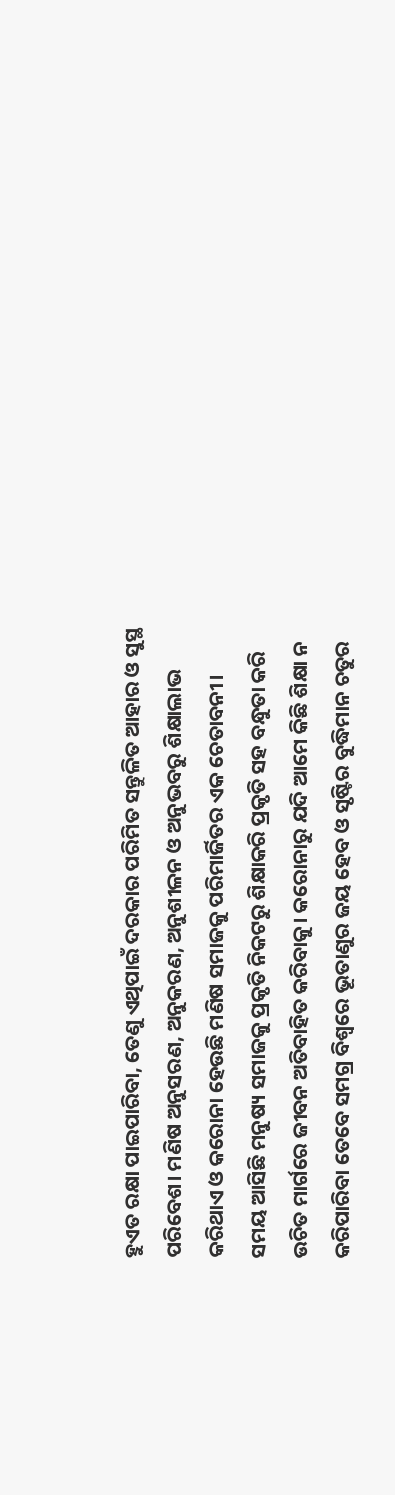ହୁଏତ ରକ୍ଷା ପାଇପାରିବା, ତେଣୁ ଏଥିପାଇଁ ଦରକାର ପରିମିତ ସନ୍ତୁଳିତ ଆହାର ଓ ସୁସ୍ଥ ପରିବେଶ। ମଣିଷ ଅନୁସରଣ, ଅନୁକରଣ, ଅନୁଶୀଳନ ଓ ଅନୁଭବରୁ ଶିକ୍ଷାଲାଭ କରିଥାଏ ଓ କରୋନା ହେଉଛି ମଣିଷ ସମାଜକୁ ପରିମାର୍ଜିତର ଏକ ଚେତାବନୀ। ସମୟ ଆସିଛି ମନୁଷ୍ୟ ସମାଜକୁ ପ୍ରକୃତି ନିକଟରୁ ଶିକ୍ଷାକରି ପ୍ରକୃତି ସହ ବନ୍ଧୁତା କରି ଉଚିତ ମାର୍ଗରେ ଜୀବନ ଅତିବାହିତ କରିବାକୁ। କରୋନାରୁ ଯଦି ଆମେ କିଛି ଶିକ୍ଷା ନ କରିପାରିବା ତେବେ ସମଗ୍ର ବିଶ୍ୱରେ ଭୂତାଣୁର ଜୟ ହେବ ଓ ସୃଷ୍ଟିର ବୁଦ୍ଧିମାନ ଚତୁର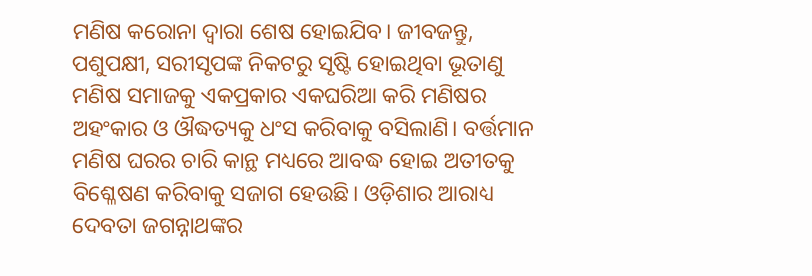ମଣିଷ କରୋନା ଦ୍ୱାରା ଶେଷ ହୋଇଯିବ। ଜୀବଜନ୍ତୁ, ପଶୁପକ୍ଷୀ, ସରୀସୃପଙ୍କ ନିକଟରୁ ସୃଷ୍ଟି ହୋଇଥିବା ଭୂତାଣୁ ମଣିଷ ସମାଜକୁ ଏକପ୍ରକାର ଏକଘରିଆ କରି ମଣିଷର ଅହଂକାର ଓ ଔଦ୍ଧତ୍ୟକୁ ଧଂସ କରିବାକୁ ବସିଲାଣି। ବର୍ତ୍ତମାନ ମଣିଷ ଘରର ଚାରି କାନ୍ଥ ମଧ୍ୟରେ ଆବଦ୍ଧ ହୋଇ ଅତୀତକୁ ବିଶ୍ଳେଷଣ କରିବାକୁ ସଜାଗ ହେଉଛି। ଓଡ଼ିଶାର ଆରାଧ୍ୟ ଦେବତା ଜଗନ୍ନାଥଙ୍କର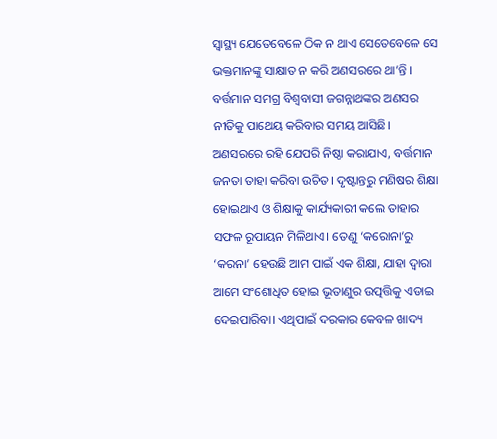ସ୍ବାସ୍ଥ୍ୟ ଯେତେବେଳେ ଠିକ ନ ଥାଏ ସେତେବେଳେ ସେ ଭକ୍ତମାନଙ୍କୁ ସାକ୍ଷାତ ନ କରି ଅଣସରରେ ଥା’ନ୍ତି ।
ବର୍ତ୍ତମାନ ସମଗ୍ର ବିଶ୍ୱବାସୀ ଜଗନ୍ନାଥଙ୍କର ଅଣସର ନୀତିକୁ ପାଥେୟ କରିବାର ସମୟ ଆସିଛି। ଅଣସରରେ ରହି ଯେପରି ନିଷ୍ଠା କରାଯାଏ, ବର୍ତ୍ତମାନ ଜନତା ତାହା କରିବା ଉଚିତ। ଦୃଷ୍ଟାନ୍ତରୁ ମଣିଷର ଶିକ୍ଷା ହୋଇଥାଏ ଓ ଶିକ୍ଷାକୁ କାର୍ଯ୍ୟକାରୀ କଲେ ତାହାର ସଫଳ ରୂପାୟନ ମିଳିଥାଏ। ତେଣୁ ‘କରୋନା’ରୁ ‘କରନା’ ହେଉଛି ଆମ ପାଇଁ ଏକ ଶିକ୍ଷା, ଯାହା ଦ୍ୱାରା ଆମେ ସଂଶୋଧିତ ହୋଇ ଭୂତାଣୁର ଉତ୍ପତ୍ତିକୁ ଏଡାଇ ଦେଇପାରିବା। ଏଥିପାଇଁ ଦରକାର କେବଳ ଖାଦ୍ୟ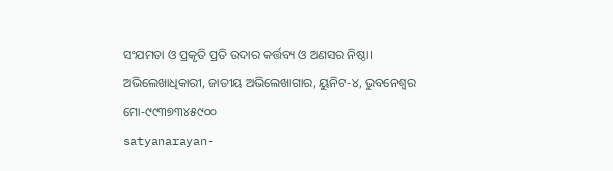ସଂଯମତା ଓ ପ୍ରକୃତି ପ୍ରତି ଉଦାର କର୍ତ୍ତବ୍ୟ ଓ ଅଣସର ନିଷ୍ଠା।
ଅଭିଲେଖାଧିକାରୀ, ଜାତୀୟ ଅଭିଲେଖାଗାର, ୟୁନିଟ-୪, ଭୁବନେଶ୍ୱର
ମୋ-୯୯୩୭୩୪୫୯୦୦
satyanarayan-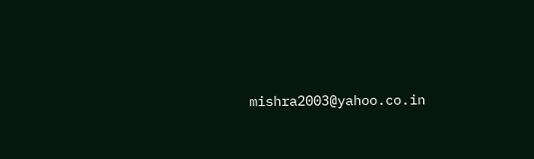mishra2003@yahoo.co.in